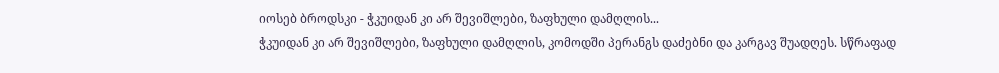იოსებ ბროდსკი - ჭკუიდან კი არ შევიშლები, ზაფხული დამღლის...
ჭკუიდან კი არ შევიშლები, ზაფხული დამღლის, კომოდში პერანგს დაძებნი და კარგავ შუადღეს. სწრაფად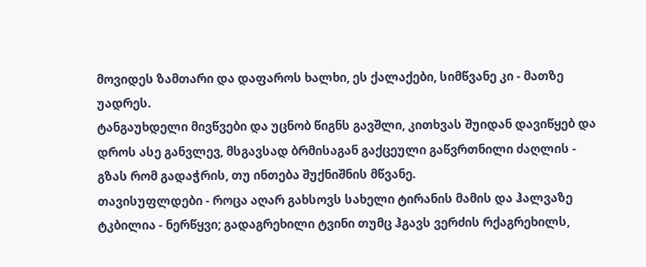მოვიდეს ზამთარი და დაფაროს ხალხი, ეს ქალაქები, სიმწვანე კი - მათზე უადრეს.
ტანგაუხდელი მივწვები და უცნობ წიგნს გავშლი, კითხვას შუიდან დავიწყებ და დროს ასე განვლევ, მსგავსად ბრმისაგან გაქცეული გაწვრთნილი ძაღლის - გზას რომ გადაჭრის, თუ ინთება შუქნიშნის მწვანე.
თავისუფლდები - როცა აღარ გახსოვს სახელი ტირანის მამის და ჰალვაზე ტკბილია - ნერწყვი; გადაგრეხილი ტვინი თუმც ჰგავს ვერძის რქაგრეხილს,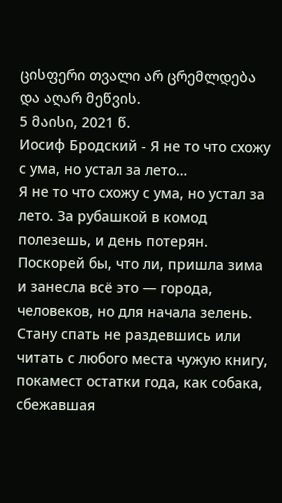ცისფერი თვალი არ ცრემლდება და აღარ მეწვის.
5 მაისი, 2021 წ.
Иосиф Бродский - Я не то что схожу с ума, но устал за лето…
Я не то что схожу с ума, но устал за лето. За рубашкой в комод полезешь, и день потерян. Поскорей бы, что ли, пришла зима и занесла всё это — города, человеков, но для начала зелень.
Стану спать не раздевшись или читать с любого места чужую книгу, покамест остатки года, как собака, сбежавшая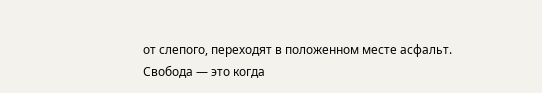от слепого, переходят в положенном месте асфальт.
Свобода — это когда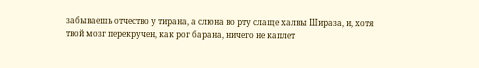забываешь отчество у тирана, а слюна во рту слаще халвы Шираза, и, хотя твой мозг перекручен, как рог барана, ничего не каплет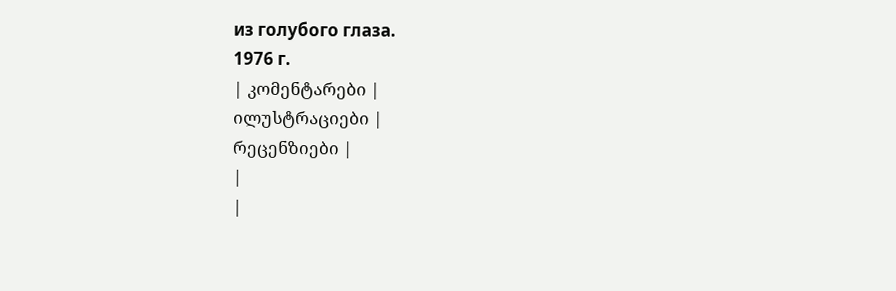из голубого глаза.
1976 г.
| კომენტარები |
ილუსტრაციები |
რეცენზიები |
|
|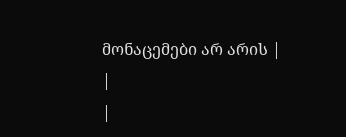მონაცემები არ არის |
|
|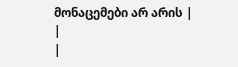მონაცემები არ არის |
|
|